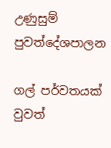උණුසුම් පුවත්දේශපාලන

ගල් පර්වතයක් වුවත්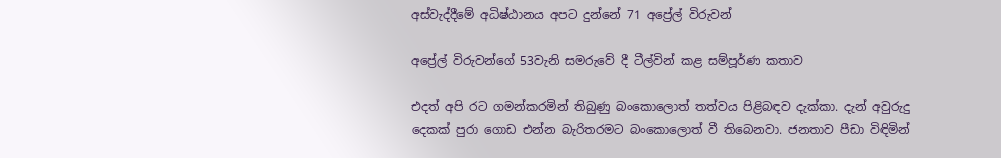අස්වැද්දීමේ අධිෂ්ඨානය අපට දුන්නේ 71 අප්‍රේල් විරුවන්

අප්‍රේල් විරුවන්ගේ 53වැනි සමරුවේ දී ටීල්වින් කළ සම්පූර්ණ කතාව

එදත් අපි රට ගමන්කරමින් තිබුණු බංකොලොත් තත්වය පිළිබඳව දැක්කා. දැන් අවුරුදු දෙකක් පුරා ගොඩ එන්න බැරිතරමට බංකොලොත් වී තිබෙනවා. ජනතාව පීඩා විඳිමින්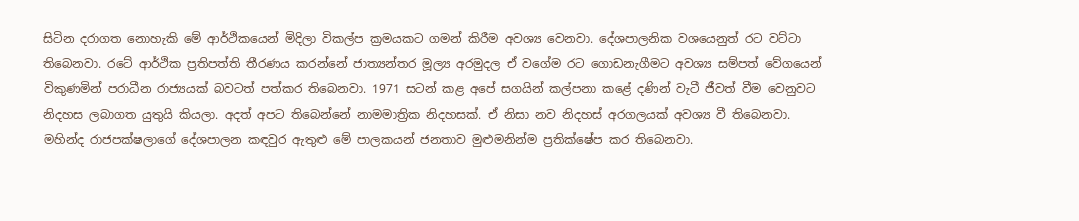සිටින දරාගත නොහැකි මේ ආර්ථිකයෙන් මිදිලා විකල්ප ක්‍රමයකට ගමන් කිරීම අවශ්‍ය වෙනවා. දේශපාලනික වශයෙනුත් රට වට්ටා තිබෙනවා. රටේ ආර්ථික ප්‍රතිපත්ති තීරණය කරන්නේ ජාත්‍යන්තර මූල්‍ය අරමුදල ඒ වගේම රට ගොඩනැගීමට අවශ්‍ය සම්පත් වේගයෙන් විකුණමින් පරාධීන රාජ්‍යයක් බවටත් පත්කර තිබෙනවා. 1971 සටන් කළ අපේ සගයින් කල්පනා කළේ දණින් වැටී ජීවත් වීම වෙනුවට නිදහස ලබාගත යුතුයි කියලා. අදත් අපට තිබෙන්නේ නාමමාත්‍රික නිදහසක්. ඒ නිසා නව නිදහස් අරගලයක් අවශ්‍ය වී තිබෙනවා. මහින්ද රාජපක්ෂලාගේ දේශපාලන කඳවුර ඇතුළු මේ පාලකයන් ජනතාව මුළුමනින්ම ප්‍රතික්ෂේප කර තිබෙනවා.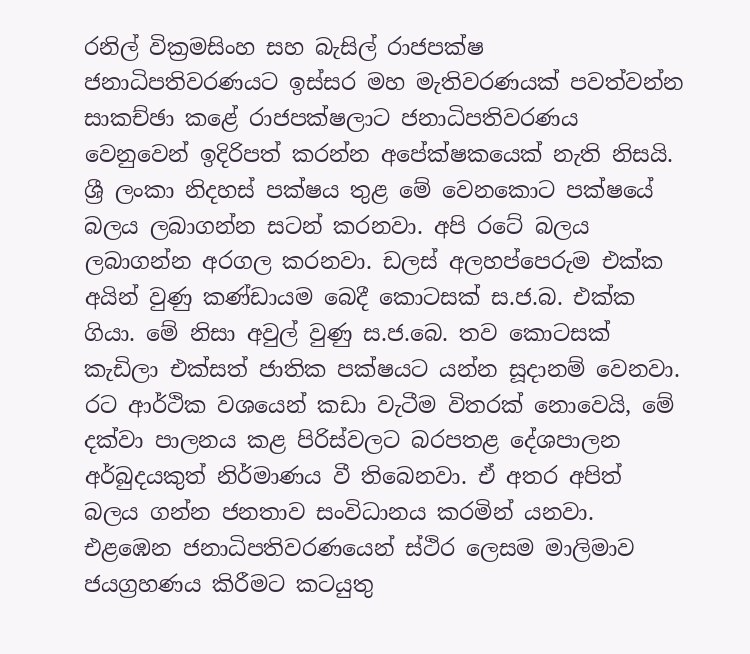රනිල් වික්‍රමසිංහ සහ බැසිල් රාජපක්ෂ ජනාධිපතිවරණයට ඉස්සර මහ මැතිවරණයක් පවත්වන්න සාකච්ඡා කළේ රාජපක්ෂලාට ජනාධිපතිවරණය වෙනුවෙන් ඉදිරිපත් කරන්න අපේක්ෂකයෙක් නැති නිසයි. ශ්‍රී ලංකා නිදහස් පක්ෂය තුළ මේ වෙනකොට පක්ෂයේ බලය ලබාගන්න සටන් කරනවා. අපි රටේ බලය ලබාගන්න අරගල කරනවා. ඩලස් අලහප්පෙරුම එක්ක අයින් වුණු කණ්ඩායම බෙදී කොටසක් ස.ජ.බ. එක්ක ගියා. මේ නිසා අවුල් වුණු ස.ජ.බෙ. තව කොටසක් කැඩිලා එක්සත් ජාතික පක්ෂයට යන්න සූදානම් වෙනවා. රට ආර්ථික වශයෙන් කඩා වැටීම විතරක් නොවෙයි, මේ දක්වා පාලනය කළ පිරිස්වලට බරපතළ දේශපාලන අර්බුදයකුත් නිර්මාණය වී තිබෙනවා. ඒ අතර අපිත් බලය ගන්න ජනතාව සංවිධානය කරමින් යනවා. එළඹෙන ජනාධිපතිවරණයෙන් ස්ථිර ලෙසම මාලිමාව ජයග්‍රහණය කිරීමට කටයුතු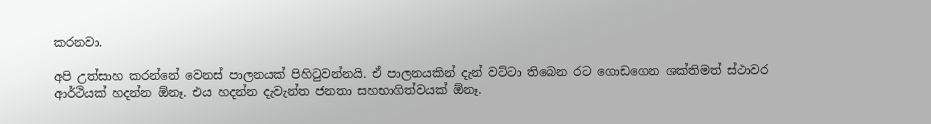කරනවා.

අපි උත්සාහ කරන්නේ වෙනස් පාලනයක් පිහිටුවන්නයි. ඒ පාලනයකින් දැන් වට්ටා තිබෙන රට ගොඩගෙන ශක්තිමත් ස්ථාවර ආර්ථියක් හදන්න ඕනෑ. එය හදන්න දැවැන්ත ජනතා සහභාගිත්වයක් ඕනෑ.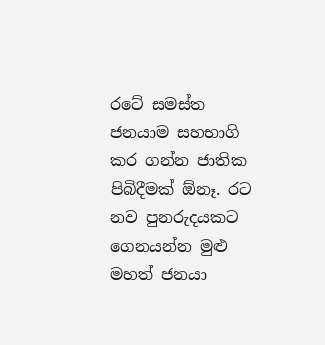රටේ සමස්ත ජනයාම සහභාගි කර ගන්න ජාතික පිබිදීමක් ඕනෑ. රට නව පුනරුදයකට ගෙනයන්න මුළු මහත් ජනයා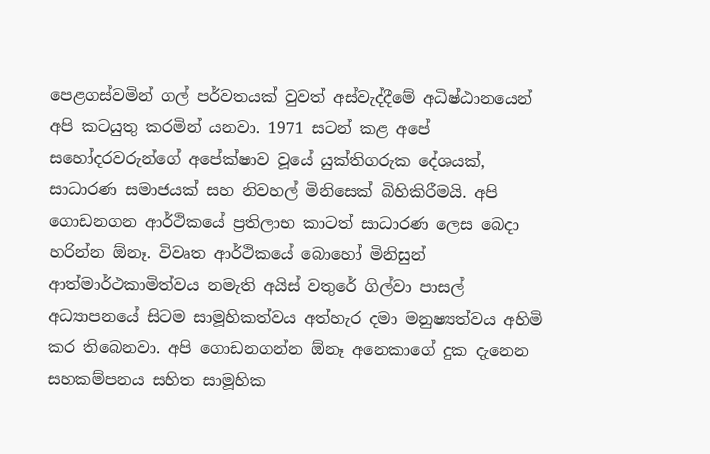පෙළගස්වමින් ගල් පර්වතයක් වුවත් අස්වැද්දීමේ අධිෂ්ඨානයෙන් අපි කටයුතු කරමින් යනවා. 1971 සටන් කළ අපේ සහෝදරවරුන්ගේ අපේක්ෂාව වූයේ යුක්තිගරුක දේශයක්, සාධාරණ සමාජයක් සහ නිවහල් මිනිසෙක් බිහිකිරීමයි. අපි ගොඩනගන ආර්ථිකයේ ප්‍රතිලාභ කාටත් සාධාරණ ලෙස බෙදා හරින්න ඕනෑ. විවෘත ආර්ථිකයේ බොහෝ මිනිසුන් ආත්මාර්ථකාමිත්වය නමැති අයිස් වතුරේ ගිල්වා පාසල් අධ්‍යාපනයේ සිටම සාමූහිකත්වය අත්හැර දමා මනුෂ්‍යත්වය අහිමි කර තිබෙනවා. අපි ගොඩනගන්න ඕනෑ අනෙකාගේ දුක දැනෙන සහකම්පනය සහිත සාමූහික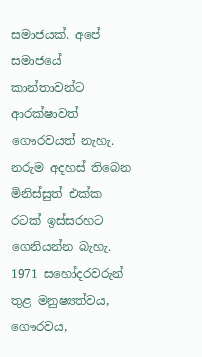සමාජයක්. අපේ සමාජයේ කාන්තාවන්ට ආරක්ෂාවත් ගෞරවයත් නැහැ. නරුම අදහස් තිබෙන මිනිස්සුත් එක්ක රටක් ඉස්සරහට ගෙනියන්න බැහැ. 1971 සහෝදරවරුන් තුළ මනුෂ්‍යත්වය, ගෞරවය,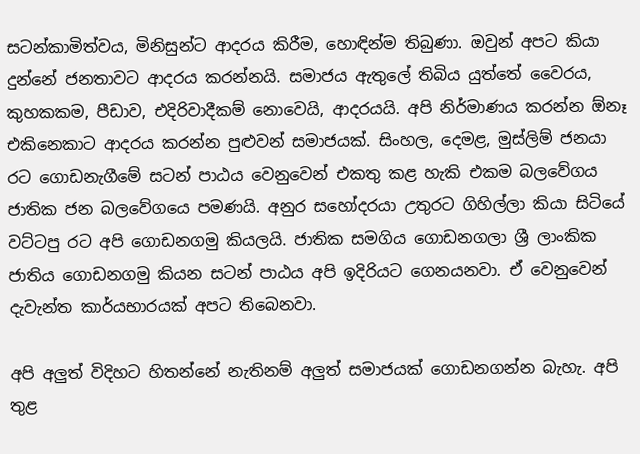සටන්කාමිත්වය, මිනිසුන්ට ආදරය කිරීම, හොඳින්ම තිබුණා. ඔවුන් අපට කියා දුන්නේ ජනතාවට ආදරය කරන්නයි. සමාජය ඇතුලේ තිබිය යුත්තේ වෛරය, කුහකකම, පීඩාව, එදිරිවාදීකම් නොවෙයි, ආදරයයි. අපි නිර්මාණය කරන්න ඕනෑ එකිනෙකාට ආදරය කරන්න පුළුවන් සමාජයක්. සිංහල, දෙමළ, මුස්ලිම් ජනයා රට ගොඩනැගීමේ සටන් පාඨය වෙනුවෙන් එකතු කළ හැකි එකම බලවේගය ජාතික ජන බලවේගයෙ පමණයි. අනුර සහෝදරයා උතුරට ගිහිල්ලා කියා සිටියේ වට්ටපු රට අපි ගොඩනගමු කියලයි. ජාතික සමගිය ගොඩනගලා ශ්‍රී ලාංකික ජාතිය ගොඩනගමු කියන සටන් පාඨය අපි ඉදිරියට ගෙනයනවා. ඒ වෙනුවෙන් දැවැන්ත කාර්යභාරයක් අපට තිබෙනවා.

අපි අලුත් විදිහට හිතන්නේ නැතිනම් අලුත් සමාජයක් ගොඩනගන්න බැහැ. අපි තුළ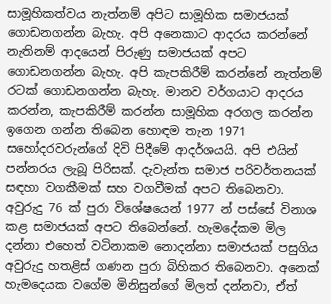සාමූහිකත්වය නැත්නම් අපිට සාමූහික සමාජයක් ගොඩනගන්න බැහැ. අපි අනෙකාට ආදරය කරන්නේ නැතිනම් ආදයෙන් පිරුණු සමාජයක් අපට ගොඩනගන්න බැහැ. අපි කැපකිරීම් කරන්නේ නැත්නම් රටක් ගොඩනගන්න බැහැ. මානව වර්ගයාට ආදරය කරන්න, කැපකිරීම් කරන්න සාමූහික අරගල කරන්න ඉගෙන ගන්න තිබෙන හොඳම තැන 1971 සහෝදරවරුන්ගේ දිවි පිදීමේ ආදර්ශයයි. අපි එයින් පන්නරය ලැබූ පිරිසක්. දැවැන්ත සමාජ පරිවර්තනයක් සඳහා වගකීමක් සහ වගවීමක් අපට තිබෙනවා. අවුරුදු 76 ක් පුරා විශේෂයෙන් 1977 න් පස්සේ විනාශ කළ සමාජයක් අපට තිබෙන්නේ. හැමදේකම මිල දන්නා එහෙත් වටිනාකම නොදන්නා සමාජයක් පසුගිය අවුරුදු හතළිස් ගණන පුරා බිහිකර තිබෙනවා. අනෙක් හැමදෙයක වගේම මිනිසුන්ගේ මිලත් දන්නවා, ඒත්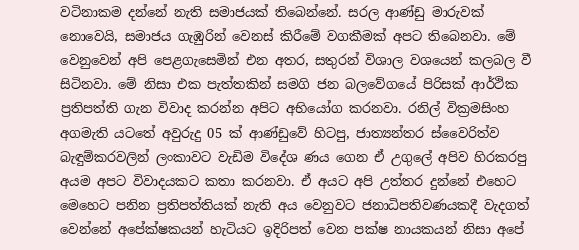වටිනාකම දන්නේ නැති සමාජයක් තිබෙන්නේ. සරල ආණ්ඩු මාරුවක් නොවෙයි, සමාජය ගැඹුරින් වෙනස් කිරීමේ වගකීමක් අපට තිබෙනවා. මේ වෙනුවෙන් අපි පෙළගැසෙමින් එන අතර, සතුරන් විශාල වශයෙන් කලබල වී සිටිනවා. මේ නිසා එක පැත්තකින් සමගි ජන බලවේගයේ පිරිසක් ආර්ථික ප්‍රතිපත්ති ගැන විවාද කරන්න අපිට අභියෝග කරනවා. රනිල් වික්‍රමසිංහ අගමැති යටතේ අවුරුදු 05 ක් ආණ්ඩුවේ හිටපු, ජාත්‍යන්තර ස්වෛරිත්ව බැඳුම්කරවලින් ලංකාවට වැඩිම විදේශ ණය ගෙන ඒ උගුලේ අපිව හිරකරපු අයම අපට විවාදයකට කතා කරනවා. ඒ අයට අපි උත්තර දුන්නේ එහෙට මෙහෙට පනින ප්‍රතිපත්තියක් නැති අය වෙනුවට ජනාධිපතිවණයකදී වැදගත් වෙන්නේ අපේක්ෂකයන් හැටියට ඉදිරිපත් වෙන පක්ෂ නායකයන් නිසා අපේ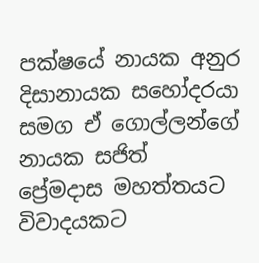පක්ෂයේ නායක අනුර දිසානායක සහෝදරයා සමග ඒ ගොල්ලන්ගේ නායක සජිත් ප්‍රේමදාස මහත්තයට විවාදයකට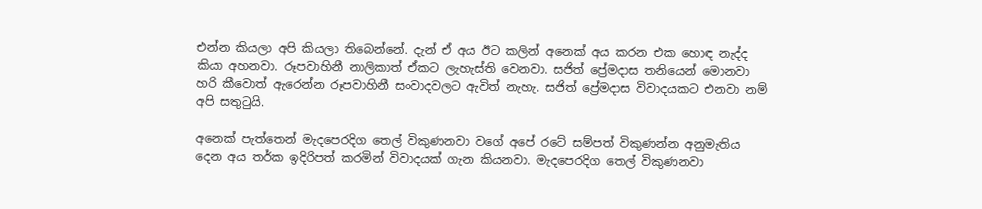එන්න කියලා අපි කියලා තිබෙන්නේ. දැන් ඒ අය ඊට කලින් අනෙක් අය කරන එක හොඳ නැද්ද කියා අහනවා. රූපවාහිනී නාලිකාත් ඒකට ලැහැස්ති වෙනවා. සජිත් ප්‍රේමදාස තනියෙන් මොනවා හරි කීවොත් ඇරෙන්න රූපවාහිනී සංවාදවලට ඇවිත් නැහැ. සජිත් ප්‍රේමදාස විවාදයකට එනවා නම් අපි සතුටුයි.

අනෙක් පැත්තෙන් මැදපෙරදිග තෙල් විකුණනවා වගේ අපේ රටේ සම්පත් විකුණන්න අනුමැතිය දෙන අය තර්ක ඉදිරිපත් කරමින් විවාදයක් ගැන කියනවා. මැදපෙරදිග තෙල් විකුණනවා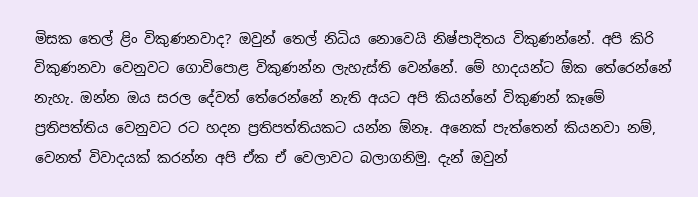මිසක තෙල් ළිං විකුණනවාද? ඔවුන් තෙල් නිධිය නොවෙයි නිෂ්පාදිතය විකුණන්නේ. අපි කිරි විකුණනවා වෙනුවට ගොවිපොළ විකුණන්න ලැහැස්ති වෙන්නේ. මේ හාදයන්ට ඕක තේරෙන්නේ නැහැ. ඔන්න ඔය සරල දේවත් තේරෙන්නේ නැති අයට අපි කියන්නේ විකුණන් කෑමේ ප්‍රතිපත්තිය වෙනුවට රට හදන ප්‍රතිපත්තියකට යන්න ඕනෑ. අනෙක් පැත්තෙන් කියනවා නම්, වෙනත් විවාදයක් කරන්න අපි ඒක ඒ වෙලාවට බලාගනිමු. දැන් ඔවුන්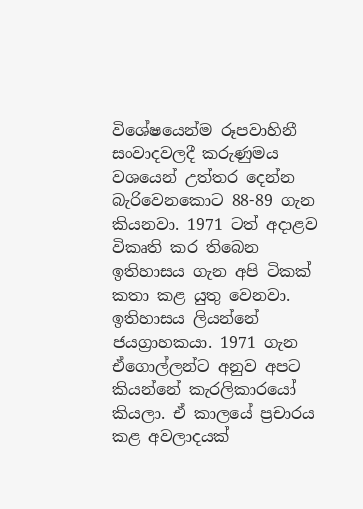විශේෂයෙන්ම රූපවාහිනී සංවාදවලදී කරුණුමය වශයෙන් උත්තර දෙන්න බැරිවෙනකොට 88-89 ගැන කියනවා. 1971 ටත් අදාළව විකෘති කර තිබෙන ඉතිහාසය ගැන අපි ටිකක් කතා කළ යුතු වෙනවා. ඉතිහාසය ලියන්නේ ජයග්‍රාහකයා. 1971 ගැන ඒගොල්ලන්ට අනුව අපට කියන්නේ කැරලිකාරයෝ කියලා. ඒ කාලයේ ප්‍රචාරය කළ අවලාදයක්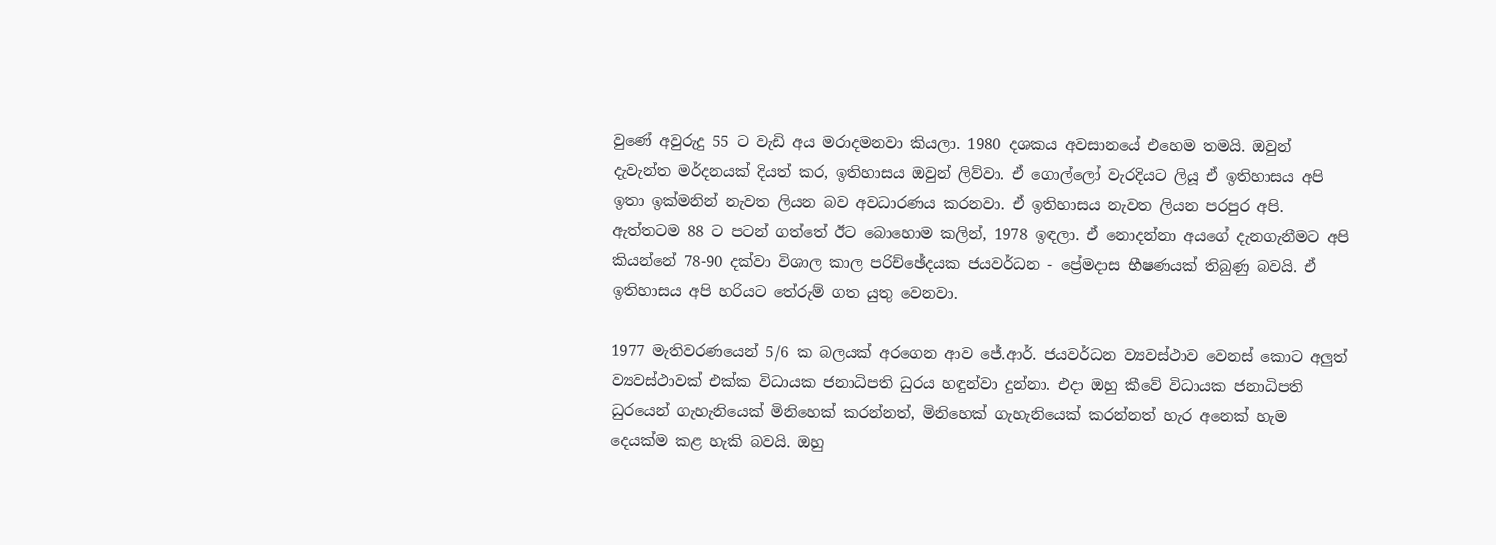වුණේ අවුරුදු 55 ට වැඩි අය මරාදමනවා කියලා. 1980 දශකය අවසානයේ එහෙම තමයි. ඔවුන් දැවැන්ත මර්දනයක් දියත් කර, ඉතිහාසය ඔවුන් ලිව්වා. ඒ ගොල්ලෝ වැරදියට ලියූ ඒ ඉතිහාසය අපි ඉතා ඉක්මනින් නැවත ලියන බව අවධාරණය කරනවා. ඒ ඉතිහාසය නැවත ලියන පරපුර අපි. ඇත්තටම 88 ට පටන් ගත්තේ ඊට බොහොම කලින්, 1978 ඉඳලා. ඒ නොදන්නා අයගේ දැනගැනීමට අපි කියන්නේ 78-90 දක්වා විශාල කාල පරිච්ඡේදයක ජයවර්ධන - ප්‍රේමදාස භීෂණයක් තිබුණු බවයි. ඒ ඉතිහාසය අපි හරියට තේරුම් ගත යුතු වෙනවා.

1977 මැතිවරණයෙන් 5/6 ක බලයක් අරගෙන ආව ජේ.ආර්. ජයවර්ධන ව්‍යවස්ථාව වෙනස් කොට අලුත් ව්‍යවස්ථාවක් එක්ක විධායක ජනාධිපති ධුරය හඳුන්වා දුන්නා. එදා ඔහු කීවේ විධායක ජනාධිපති ධුරයෙන් ගැහැනියෙක් මිනිහෙක් කරන්නත්, මිනිහෙක් ගැහැනියෙක් කරන්නත් හැර අනෙක් හැම දෙයක්ම කළ හැකි බවයි. ඔහු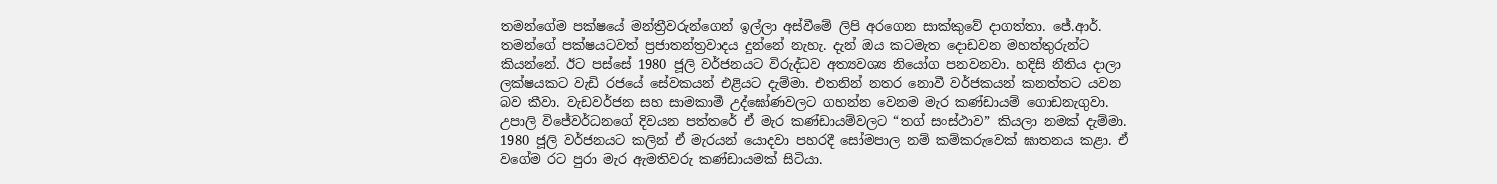තමන්ගේම පක්ෂයේ මන්ත්‍රීවරුන්ගෙන් ඉල්ලා අස්වීමේ ලිපි අරගෙන සාක්කුවේ දාගත්තා. ජේ.ආර්. තමන්ගේ පක්ෂයටවත් ප්‍රජාතන්ත්‍රවාදය දුන්නේ නැහැ. දැන් ඔය කටමැත දොඩවන මහත්තුරුන්ට කියන්නේ. ඊට පස්සේ 1980 ජූලි වර්ජනයට විරුද්ධව අත්‍යවශ්‍ය නියෝග පනවනවා. හදිසි නීතිය දාලා ලක්ෂයකට වැඩි රජයේ සේවකයන් එළියට දැම්මා. එතනින් නතර නොවී වර්ජකයන් කනත්තට යවන බව කීවා. වැඩවර්ජන සහ සාමකාමී උද්ඝෝණවලට ගහන්න වෙනම මැර කණ්ඩායම් ගොඩනැගුවා. උපාලි විජේවර්ධනගේ දිවයන පත්තරේ ඒ මැර කණ්ඩායම්වලට “තග් සංස්ථාව” කියලා නමක් දැම්මා. 1980 ජූලි වර්ජනයට කලින් ඒ මැරයන් යොදවා පහරදී සෝමපාල නම් කම්කරුවෙක් ඝාතනය කළා. ඒ වගේම රට පුරා මැර ඇමතිවරු කණ්ඩායමක් සිටියා.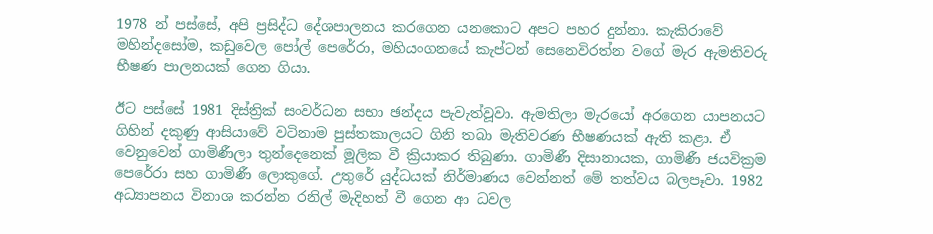1978 න් පස්සේ, අපි ප්‍රසිද්ධ දේශපාලනය කරගෙන යනකොට අපට පහර දුන්නා. කැකිරාවේ මහින්දසෝම, කඩුවෙල පෝල් පෙරේරා, මහියංගනයේ කැප්ටන් සෙනෙවිරත්න වගේ මැර ඇමතිවරු භීෂණ පාලනයක් ගෙන ගියා.

ඊට පස්සේ 1981 දිස්ත්‍රික් සංවර්ධන සභා ඡන්දය පැවැත්වූවා. ඇමතිලා මැරයෝ අරගෙන යාපනයට ගිහින් දකුණු ආසියාවේ වටිනාම පුස්තකාලයට ගිනි තබා මැතිවරණ භීෂණයක් ඇති කළා. ඒ වෙනුවෙන් ගාමිණීලා තුන්දෙනෙක් මූලික වී ක්‍රියාකර තිබුණා. ගාමිණී දිසානායක, ගාමිණී ජයවික්‍රම පෙරේරා සහ ගාමිණී ලොකුගේ. උතුරේ යුද්ධයක් නිර්මාණය වෙන්නත් මේ තත්වය බලපෑවා. 1982 අධ්‍යාපනය විනාශ කරන්න රනිල් මැදිහත් වී ගෙන ආ ධවල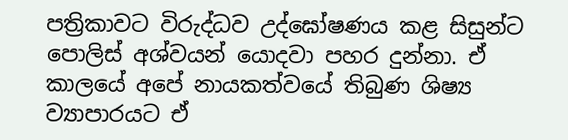පත්‍රිකාවට විරුද්ධව උද්ඝෝෂණය කළ සිසුන්ට පොලිස් අශ්වයන් යොදවා පහර දුන්නා. ඒ කාලයේ අපේ නායකත්වයේ තිබුණ ශිෂ්‍ය ව්‍යාපාරයට ඒ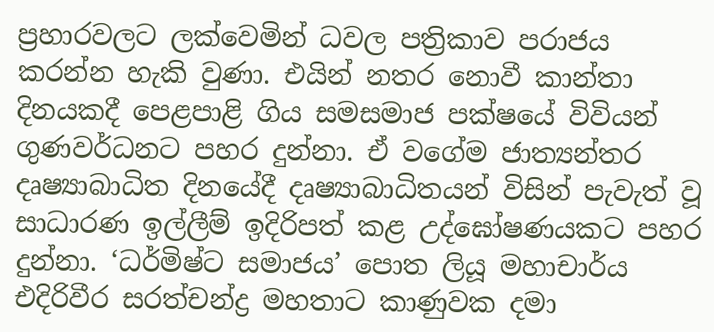ප්‍රහාරවලට ලක්වෙමින් ධවල පත්‍රිකාව පරාජය කරන්න හැකි වුණා. එයින් නතර නොවී කාන්තා දිනයකදී පෙළපාළි ගිය සමසමාජ පක්ෂයේ විවියන් ගුණවර්ධනට පහර දුන්නා. ඒ වගේම ජාත්‍යන්තර දෘෂ්‍යාබාධිත දිනයේදී දෘෂ්‍යාබාධිතයන් විසින් පැවැත් වූ සාධාරණ ඉල්ලීම් ඉදිරිපත් කළ උද්ඝෝෂණයකට පහර දුන්නා. ‘ධර්මිෂ්ට සමාජය’ පොත ලියූ මහාචාර්ය එදිරිවීර සරත්චන්ද්‍ර මහතාට කාණුවක දමා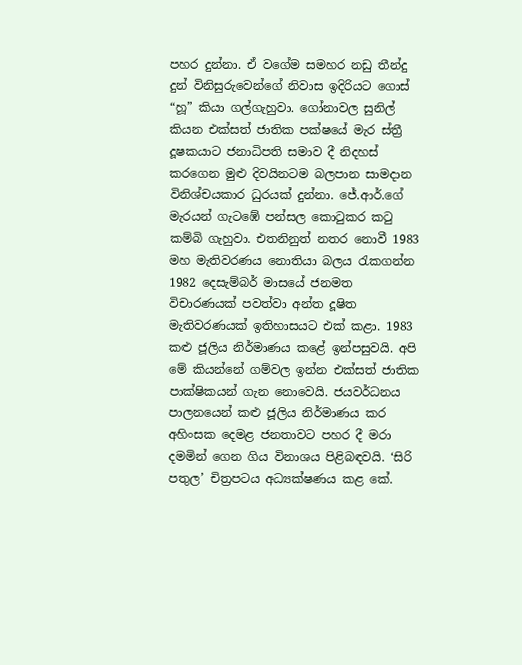පහර දුන්නා. ඒ වගේම සමහර නඩු තීන්දු දුන් විනිසුරුවෙන්ගේ නිවාස ඉදිරියට ගොස් “හූ” කියා ගල්ගැහුවා. ගෝනාවල සුනිල් කියන එක්සත් ජාතික පක්ෂයේ මැර ස්ත්‍රී දූෂකයාට ජනාධිපති සමාව දී නිදහස් කරගෙන මුළු දිවයිනටම බලපාන සාමදාන විනිශ්චයකාර ධුරයක් දුන්නා. ජේ.ආර්.ගේ මැරයන් ගැටඹේ පන්සල කොටුකර කටු කම්බි ගැහුවා. එතනිනුත් නතර නොවී 1983 මහ මැතිවරණය නොතියා බලය රැකගන්න 1982 දෙසැම්බර් මාසයේ ජනමත විචාරණයක් පවත්වා අන්ත දූෂිත මැතිවරණයක් ඉතිහාසයට එක් කළා. 1983 කළු ජූලිය නිර්මාණය කළේ ඉන්පසුවයි. අපි මේ කියන්නේ ගම්වල ඉන්න එක්සත් ජාතික පාක්ෂිකයන් ගැන නොවෙයි. ජයවර්ධනය පාලනයෙන් කළු ජූලිය නිර්මාණය කර අහිංසක දෙමළ ජනතාවට පහර දී මරා දමමින් ගෙන ගිය විනාශය පිළිබඳවයි. ‘සිරි පතුල’ චිත්‍රපටය අධ්‍යක්ෂණය කළ කේ.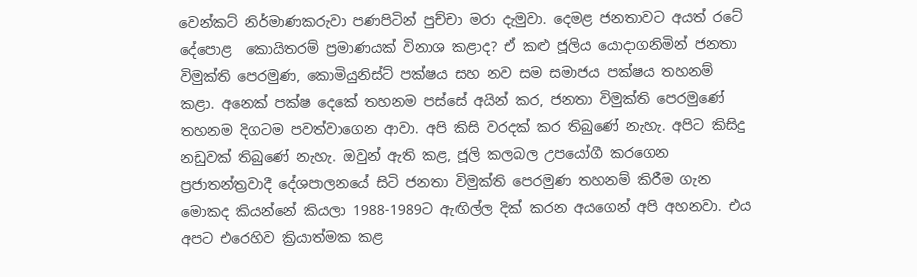වෙන්කට් නිර්මාණකරුවා පණපිටින් පුච්චා මරා දැමුවා. දෙමළ ජනතාවට අයත් රටේ දේපොළ  කොයිතරම් ප්‍රමාණයක් විනාශ කළාද? ඒ කළු ජූලිය යොදාගනිමින් ජනතා විමුක්ති පෙරමුණ, කොමියුනිස්ට් පක්ෂය සහ නව සම සමාජය පක්ෂය තහනම් කළා. අනෙක් පක්ෂ දෙකේ තහනම පස්සේ අයින් කර, ජනතා විමුක්ති පෙරමුණේ තහනම දිගටම පවත්වාගෙන ආවා. අපි කිසි වරදක් කර තිබුණේ නැහැ. අපිට කිසිදු නඩුවක් තිබුණේ නැහැ. ඔවුන් ඇති කළ, ජූලි කලබල උපයෝගී කරගෙන ප්‍රජාතන්ත්‍රවාදී දේශපාලනයේ සිටි ජනතා විමුක්ති පෙරමුණ තහනම් කිරීම ගැන මොකද කියන්නේ කියලා 1988-1989ට ඇඟිල්ල දික් කරන අයගෙන් අපි අහනවා. එය අපට එරෙහිව ක්‍රියාත්මක කළ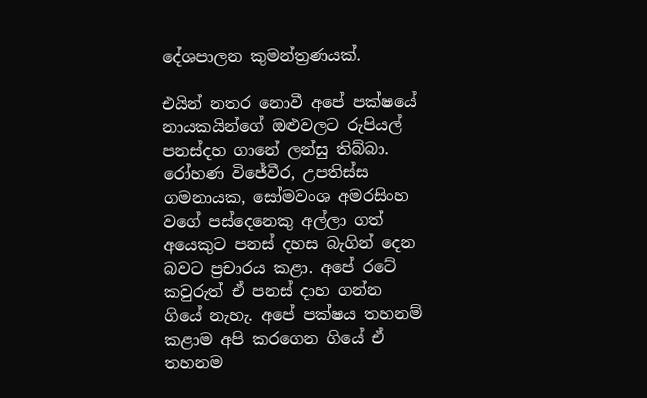දේශපාලන කුමන්ත්‍රණයක්.

එයින් නතර නොවී අපේ පක්ෂයේ නායකයින්ගේ ඔළුවලට රුපියල් පනස්දහ ගානේ ලන්සු තිබ්බා. රෝහණ විජේවීර, උපතිස්ස ගමනායක, සෝමවංශ අමරසිංහ වගේ පස්දෙනෙකු අල්ලා ගත් අයෙකුට පනස් දහස බැගින් දෙන බවට ප්‍රචාරය කළා. අපේ රටේ කවුරුත් ඒ පනස් දාහ ගන්න ගියේ නැහැ. අපේ පක්ෂය තහනම් කළාම අපි කරගෙන ගියේ ඒ තහනම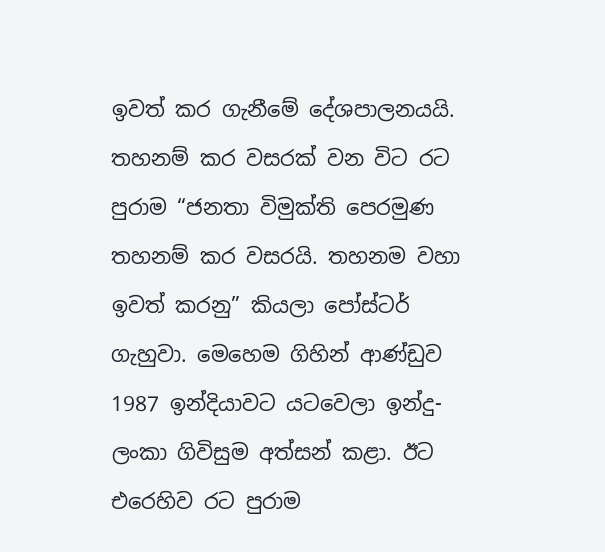ඉවත් කර ගැනීමේ දේශපාලනයයි. තහනම් කර වසරක් වන විට රට පුරාම “ජනතා විමුක්ති පෙරමුණ තහනම් කර වසරයි. තහනම වහා ඉවත් කරනු” කියලා පෝස්ටර් ගැහුවා. මෙහෙම ගිහින් ආණ්ඩුව 1987 ඉන්දියාවට යටවෙලා ඉන්දු-ලංකා ගිවිසුම අත්සන් කළා. ඊට එරෙහිව රට පුරාම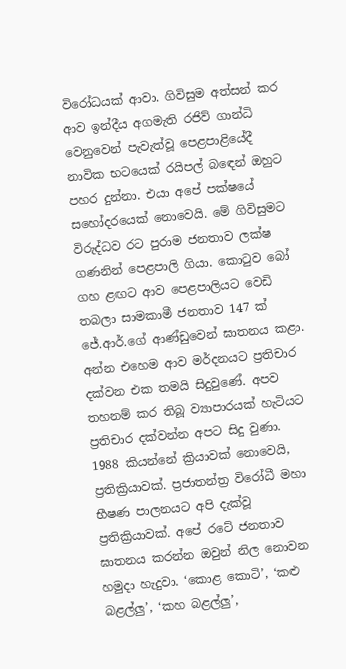විරෝධයක් ආවා. ගිවිසුම අත්සන් කර ආව ඉන්දීය අගමැති රජිව් ගාන්ධි වෙනුවෙන් පැවැත්වූ පෙළපාළියේදී නාවික භටයෙක් රයිපල් බඳෙන් ඔහුට පහර දුන්නා. එයා අපේ පක්ෂයේ සහෝදරයෙක් නොවෙයි. මේ ගිවිසුමට විරුද්ධව රට පුරාම ජනතාව ලක්ෂ ගණනින් පෙළපාලි ගියා. කොටුව බෝ ගහ ළඟට ආව පෙළපාලියට වෙඩි තබලා සාමකාමී ජනතාව 147 ක් ජේ.ආර්.ගේ ආණ්ඩුවෙන් ඝාතනය කළා. අන්න එහෙම ආව මර්දනයට ප්‍රතිචාර දක්වන එක තමයි සිදුවුණේ. අපව තහනම් කර තිබූ ව්‍යාපාරයක් හැටියට ප්‍රතිචාර දක්වන්න අපට සිදු වුණා. 1988 කියන්නේ ක්‍රියාවක් නොවෙයි, ප්‍රතික්‍රියාවක්. ප්‍රජාතන්ත්‍ර විරෝධී මහා භීෂණ පාලනයට අපි දැක්වූ ප්‍රතික්‍රියාවක්. අපේ රටේ ජනතාව ඝාතනය කරන්න ඔවුන් නිල නොවන හමුදා හැදුවා. ‘කොළ කොටි’, ‘කළු බළල්ලු’, ‘කහ බළල්ලු’,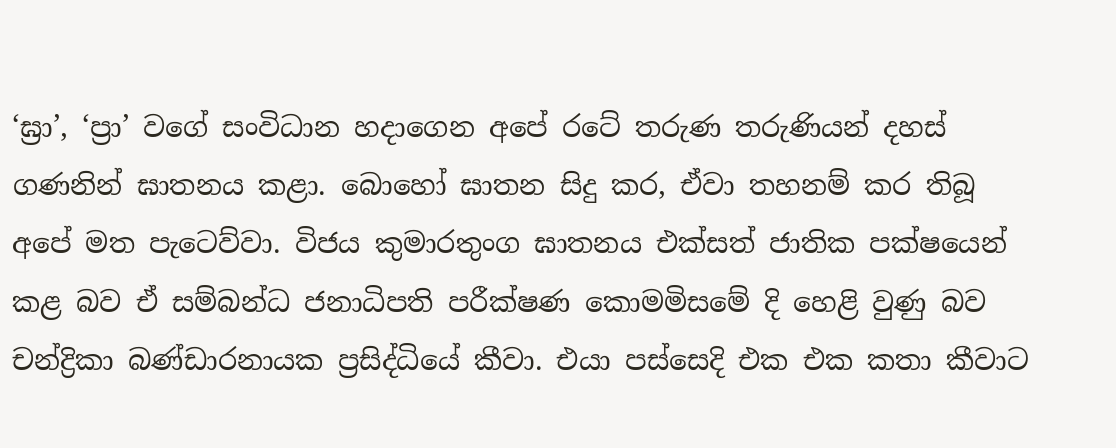‘ඝ්‍රා’, ‘ප්‍රා’ වගේ සංවිධාන හදාගෙන අපේ රටේ තරුණ තරුණියන් දහස් ගණනින් ඝාතනය කළා. බොහෝ ඝාතන සිදු කර, ඒවා තහනම් කර තිබූ අපේ මත පැටෙව්වා. විජය කුමාරතුංග ඝාතනය එක්සත් ජාතික පක්ෂයෙන් කළ බව ඒ සම්බන්ධ ජනාධිපති පරීක්ෂණ කොමමිසමේ දි හෙළි වුණු බව චන්ද්‍රිකා බණ්ඩාරනායක ප්‍රසිද්ධියේ කීවා. එයා පස්සෙදි එක එක කතා කීවාට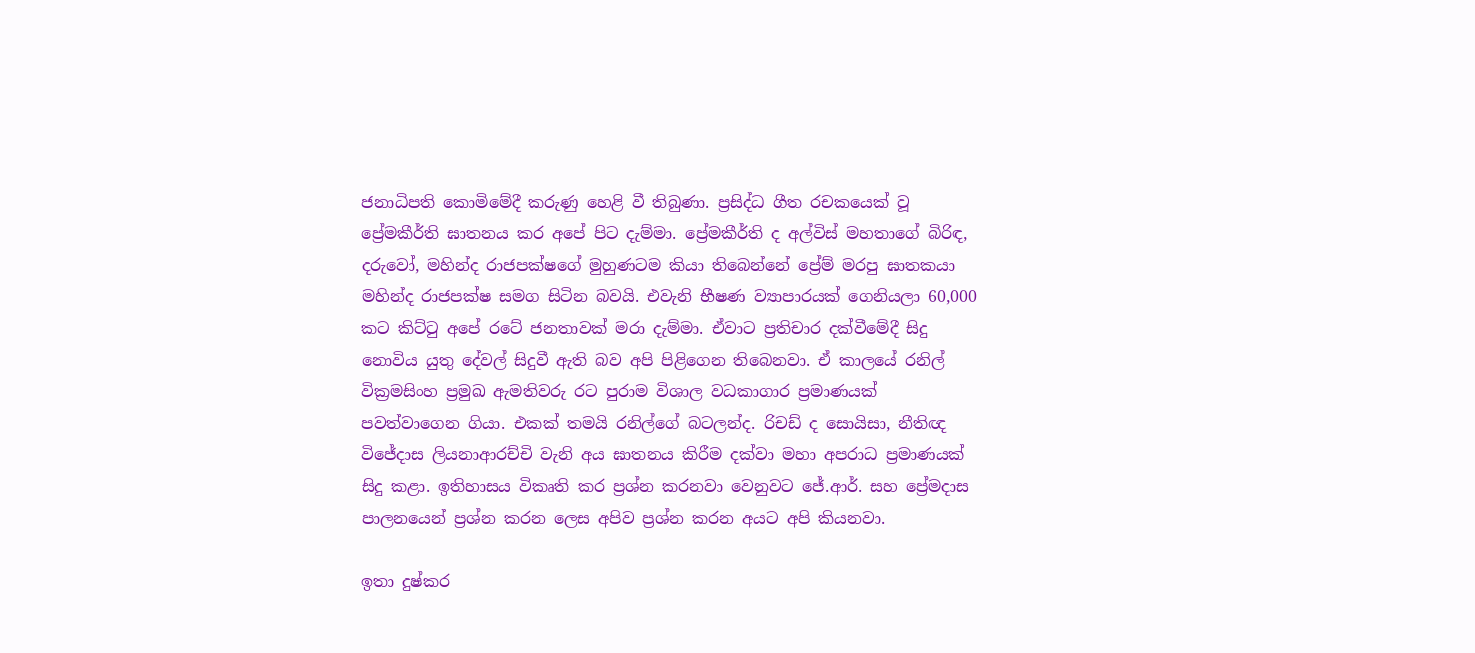ජනාධිපති කොමිමේදී කරුණු හෙළි වී තිබුණා. ප්‍රසිද්ධ ගීත රචකයෙක් වූ ප්‍රේමකීර්ති ඝාතනය කර අපේ පිට දැම්මා. ප්‍රේමකීර්ති ද අල්විස් මහතාගේ බිරිඳ, දරුවෝ, මහින්ද රාජපක්ෂගේ මුහුණටම කියා තිබෙන්නේ ප්‍රේම් මරපු ඝාතකයා මහින්ද රාජපක්ෂ සමග සිටින බවයි. එවැනි භීෂණ ව්‍යාපාරයක් ගෙනියලා 60,000 කට කිට්ටු අපේ රටේ ජනතාවක් මරා දැම්මා. ඒවාට ප්‍රතිචාර දක්වීමේදී සිදු නොවිය යුතු දේවල් සිදුවී ඇති බව අපි පිළිගෙන තිබෙනවා. ඒ කාලයේ රනිල් වික්‍රමසිංහ ප්‍රමුඛ ඇමතිවරු රට පුරාම විශාල වධකාගාර ප්‍රමාණයක් පවත්වාගෙන ගියා. එකක් තමයි රනිල්ගේ බටලන්ද. රිචඩ් ද සොයිසා, නීතිඥ විජේදාස ලියනාආරච්චි වැනි අය ඝාතනය කිරීම දක්වා මහා අපරාධ ප්‍රමාණයක් සිදු කළා. ඉතිහාසය විකෘති කර ප්‍රශ්න කරනවා වෙනුවට ජේ.ආර්. සහ ප්‍රේමදාස පාලනයෙන් ප්‍රශ්න කරන ලෙස අපිව ප්‍රශ්න කරන අයට අපි කියනවා.

ඉතා දුෂ්කර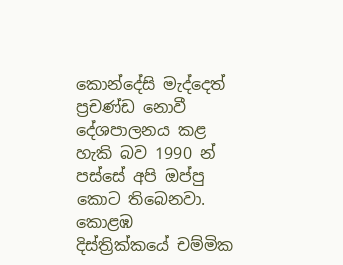කොන්දේසි මැද්දෙත් ප්‍රචණ්ඩ නොවී දේශපාලනය කළ හැකි බව 1990 න් පස්සේ අපි ඔප්පු කොට තිබෙනවා. කොළඹ දිස්ත්‍රික්කයේ චම්මික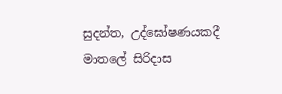සුදන්ත, උද්ඝෝෂණයකදී මාතලේ සිරිදාස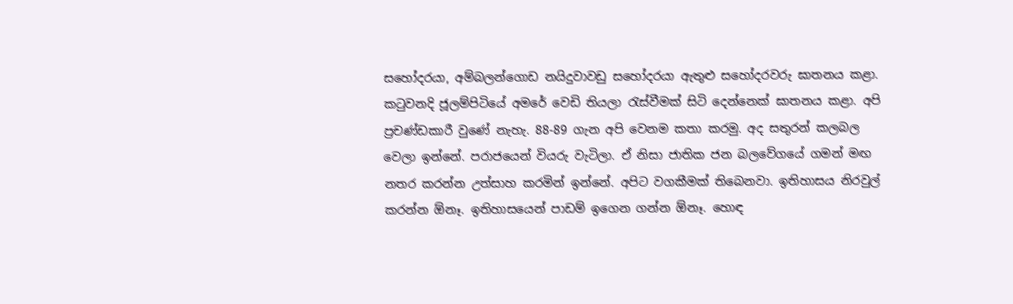සහෝදරයා, අම්බලන්ගොඩ නයිදුවාවඩු සහෝදරයා ඇතුළු සහෝදරවරු ඝාතනය කළා. කටුවනදි ජූලම්පිටියේ අමරේ වෙඩි තියලා රැස්වීමක් සිටි දෙන්නෙක් ඝාතනය කළා. අපි ප්‍රචණ්ඩකාරී වුණේ නැහැ. 88-89 ගැන අපි වෙනම කතා කරමු. අද සතුරන් කලබල වෙලා ඉන්නේ. පරාජයෙන් වියරු වැටිලා. ඒ නිසා ජාතික ජන බලවේගයේ ගමන් මඟ නතර කරන්න උත්සාහ කරමින් ඉන්නේ. අපිට වගකීමක් තිබෙනවා. ඉතිහාසය නිරවුල් කරන්න ඕනෑ. ඉතිහාසයෙන් පාඩම් ඉගෙන ගන්න ඕනෑ. හොඳ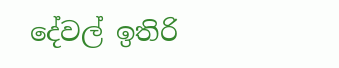දේවල් ඉතිරි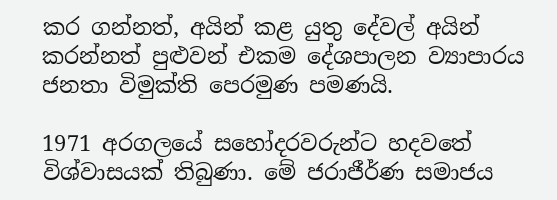කර ගන්නත්, අයින් කළ යුතු දේවල් අයින් කරන්නත් පුළුවන් එකම දේශපාලන ව්‍යාපාරය ජනතා විමුක්ති පෙරමුණ පමණයි.

1971 අරගලයේ සහෝදරවරුන්ට හදවතේ විශ්වාසයක් තිබුණා. මේ ජරාජීර්ණ සමාජය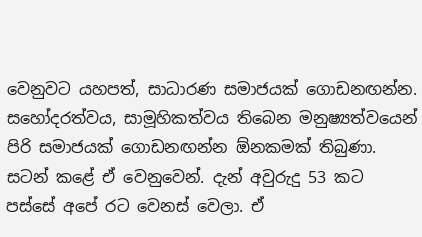වෙනුවට යහපත්, සාධාරණ සමාජයක් ගොඩනඟන්න. සහෝදරත්වය, සාමූහිකත්වය තිබෙන මනුෂ්‍යත්වයෙන් පිරි සමාජයක් ගොඩනඟන්න ඕනකමක් තිබුණා. සටන් කළේ ඒ වෙනුවෙන්. දැන් අවුරුදු 53 කට පස්සේ අපේ රට වෙනස් වෙලා. ඒ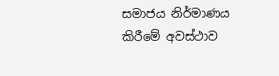සමාජය නිර්මාණය කිරීමේ අවස්ථාව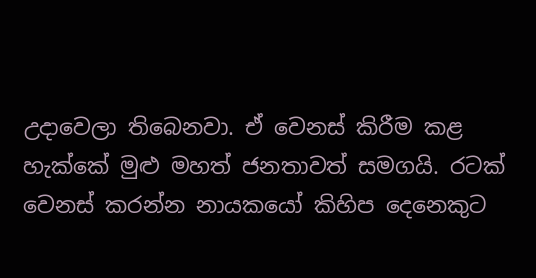උදාවෙලා තිබෙනවා. ඒ වෙනස් කිරීම කළ හැක්කේ මුළු මහත් ජනතාවත් සමගයි. රටක් වෙනස් කරන්න නායකයෝ කිහිප දෙනෙකුට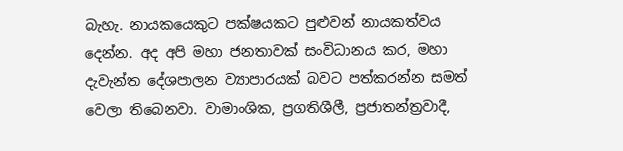බැහැ. නායකයෙකුට පක්ෂයකට පුළුවන් නායකත්වය දෙන්න. අද අපි මහා ජනතාවක් සංවිධානය කර, මහා දැවැන්ත දේශපාලන ව්‍යාපාරයක් බවට පත්කරන්න සමත් වෙලා තිබෙනවා. වාමාංශික, ප්‍රගතිශීලී, ප්‍රජාතන්ත්‍රවාදී,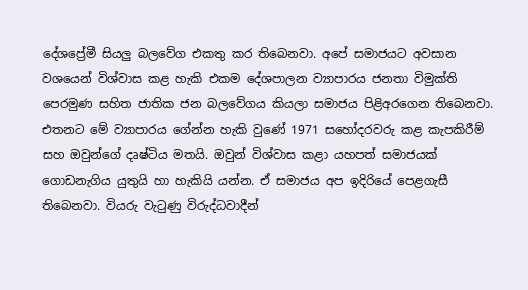දේශප්‍රේමී සියලු බලවේග එකතු කර තිබෙනවා. අපේ සමාජයට අවසාන වශයෙන් විශ්වාස කළ හැකි එකම දේශපාලන ව්‍යාපාරය ජනතා විමුක්ති පෙරමුණ සහිත ජාතික ජන බලවේගය කියලා සමාජය පිළිඅරගෙන තිබෙනවා. එතනට මේ ව්‍යාපාරය ගේන්න හැකි වුණේ 1971 සහෝදරවරු කළ කැපකිරීම් සහ ඔවුන්ගේ දෘෂ්ටිය මතයි. ඔවුන් විශ්වාස කළා යහපත් සමාජයක් ගොඩනැගිය යුතුයි හා හැකියි යන්න. ඒ සමාජය අප ඉදිරියේ පෙළගැසී තිබෙනවා. වියරු වැටුණු විරුද්ධවාදීන්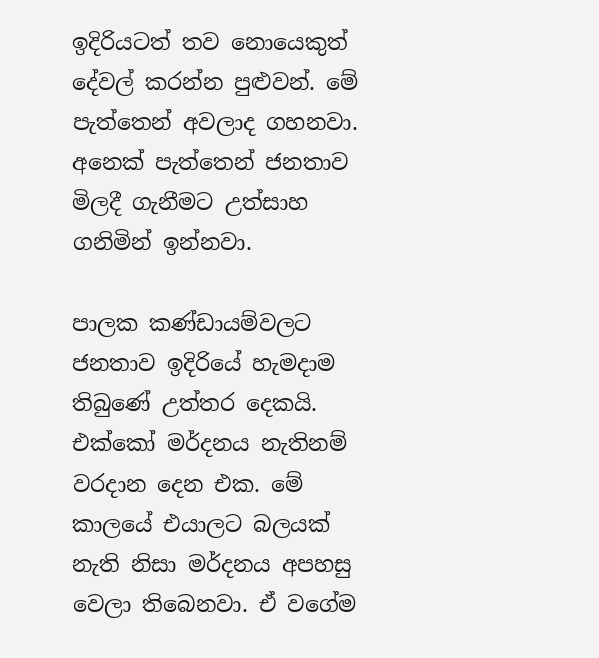ඉදිරියටත් තව නොයෙකුත් දේවල් කරන්න පුළුවන්. මේ පැත්තෙන් අවලාද ගහනවා. අනෙක් පැත්තෙන් ජනතාව මිලදී ගැනීමට උත්සාහ ගනිමින් ඉන්නවා.

පාලක කණ්ඩායම්වලට ජනතාව ඉදිරියේ හැමදාම තිබුණේ උත්තර දෙකයි. එක්කෝ මර්දනය නැතිනම් වරදාන දෙන එක. මේ කාලයේ එයාලට බලයක් නැති නිසා මර්දනය අපහසු වෙලා තිබෙනවා. ඒ වගේම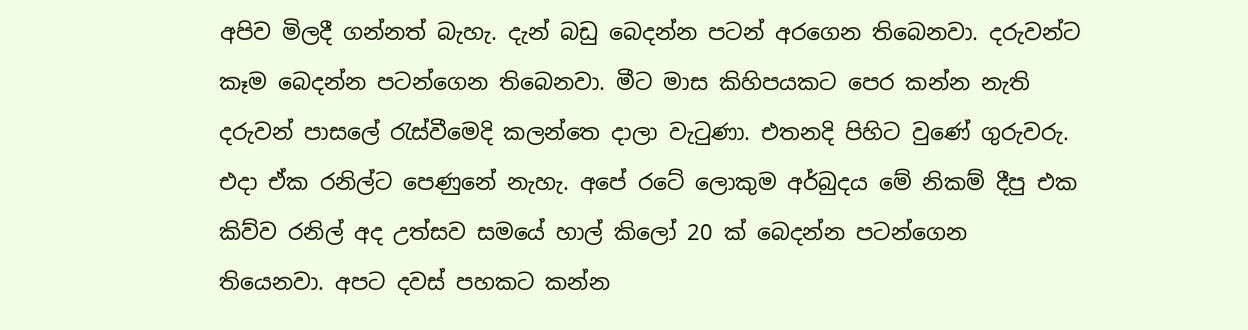අපිව මිලදී ගන්නත් බැහැ. දැන් බඩු බෙදන්න පටන් අරගෙන තිබෙනවා. දරුවන්ට කෑම බෙදන්න පටන්ගෙන තිබෙනවා. මීට මාස කිහිපයකට පෙර කන්න නැති දරුවන් පාසලේ රැස්වීමෙදි කලන්තෙ දාලා වැටුණා. එතනදි පිහිට වුණේ ගුරුවරු. එදා ඒක රනිල්ට පෙණුනේ නැහැ. අපේ රටේ ලොකුම අර්බුදය මේ නිකම් දීපු එක කිව්ව රනිල් අද උත්සව සමයේ හාල් කිලෝ 20 ක් බෙදන්න පටන්ගෙන තියෙනවා. අපට දවස් පහකට කන්න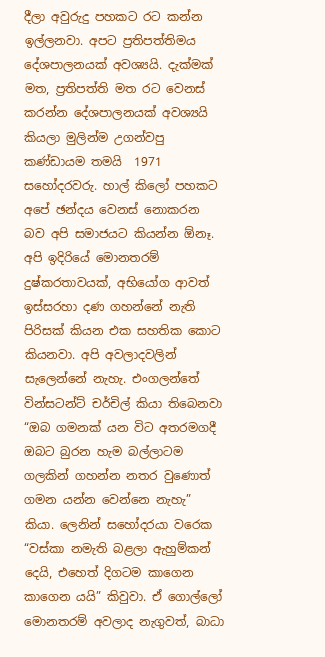දීලා අවුරුදු පහකට රට කන්න ඉල්ලනවා. අපට ප්‍රතිපත්තිමය දේශපාලනයක් අවශ්‍යයි. දැක්මක් මත, ප්‍රතිපත්ති මත රට වෙනස් කරන්න දේශපාලනයක් අවශ්‍යයි කියලා මුලින්ම උගන්වපු කණ්ඩායම තමයි  1971 සහෝදරවරු. හාල් කිලෝ පහකට අපේ ඡන්දය වෙනස් නොකරන බව අපි සමාජයට කියන්න ඕනෑ. අපි ඉදිරියේ මොනතරම් දුෂ්කරතාවයක්, අභියෝග ආවත් ඉස්සරහා දණ ගහන්නේ නැති පිරිසක් කියන එක සහතික කොට කියනවා. අපි අවලාදවලින් සැලෙන්නේ නැහැ. එංගලන්තේ වින්සටන්ට් චර්චිල් කියා තිබෙනවා “ඔබ ගමනක් යන විට අතරමගදී ඔබට බුරන හැම බල්ලාටම ගලකින් ගහන්න නතර වුණොත් ගමන යන්න වෙන්නෙ නැහැ” කියා. ලෙනින් සහෝදරයා වරෙක “වස්කා නමැති බළලා ඇහුම්කන් දෙයි, එහෙත් දිගටම කාගෙන කාගෙන යයි” කිවුවා. ඒ ගොල්ලෝ මොනතරම් අවලාද නැගුවත්, බාධා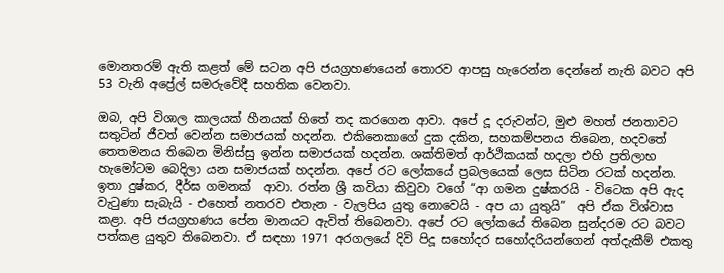මොනතරම් ඇති කළත් මේ සටන අපි ජයග්‍රහණයෙන් තොරව ආපසු හැරෙන්න දෙන්නේ නැති බවට අපි 53 වැනි අප්‍රේල් සමරුවේදී සහතික වෙනවා.

ඔබ, අපි විශාල කාලයක් හීනයක් හිතේ තද කරගෙන ආවා. අපේ දූ දරුවන්ට, මුළු මහත් ජනතාවට සතුටින් ජීවත් වෙන්න සමාජයක් හදන්න. එකිනෙකාගේ දුක දකින, සහකම්පනය තිබෙන, හදවතේ තෙතමනය තිබෙන මිනිස්සු ඉන්න සමාජයක් හදන්න. ශක්තිමත් ආර්ථිකයක් හදලා එහි ප්‍රතිලාභ හැමෝටම බෙදිලා යන සමාජයක් හදන්න. අපේ රට ලෝකයේ ප්‍රබලයෙක් ලෙස සිටින රටක් හදන්න. ඉතා දුෂ්කර, දීර්ඝ ගමනක්  ආවා. රත්න ශ්‍රී කවියා කිවුවා වගේ “ආ ගමන දුෂ්කරයි - විටෙක අපි ඇද වැටුණා සැබැයි - එහෙත් නතරව එතැන - වැලපිය යුතු නොවෙයි - අප යා යුතුයි”  අපි ඒක විශ්වාස කළා. අපි ජයග්‍රහණය පේන මානයට ඇවිත් තිබෙනවා. අපේ රට ලෝකයේ තිබෙන සුන්දරම රට බවට පත්කළ යුතුව තිබෙනවා. ඒ සඳහා 1971 අරගලයේ දිවි පිදූ සහෝදර සහෝදරියන්ගෙන් අත්දැකීම් එකතු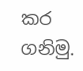කර ගනිමු.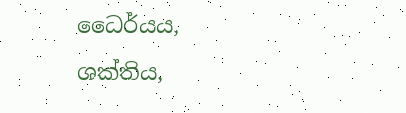ධෛර්යය, ශක්තිය,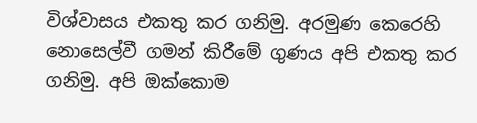විශ්වාසය එකතු කර ගනිමු. අරමුණ කෙරෙහි නොසෙල්වී ගමන් කිරීමේ ගුණය අපි එකතු කර ගනිමු. අපි ඔක්කොම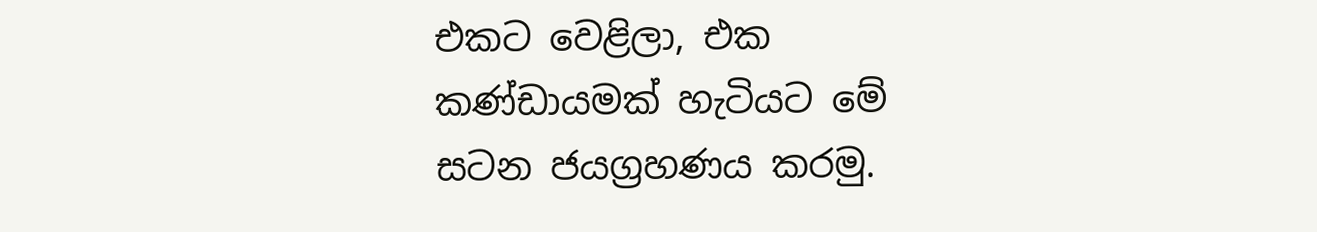එකට වෙළිලා, එක කණ්ඩායමක් හැටියට මේ සටන ජයග්‍රහණය කරමු.